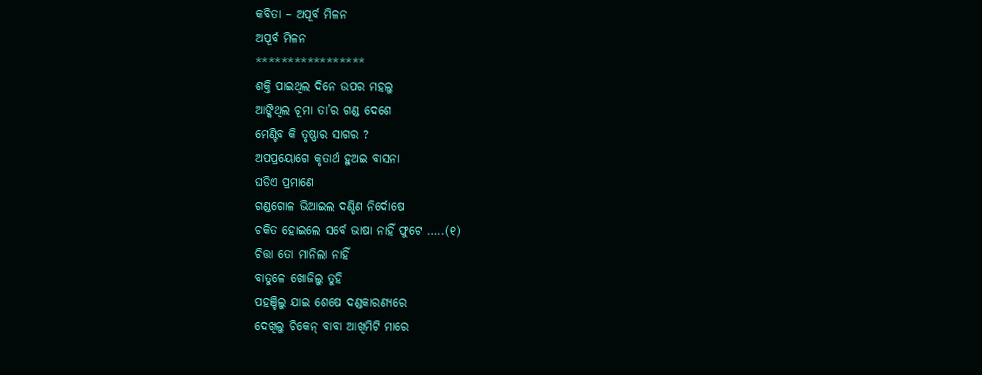କବିତା – ଅପୂର୍ବ ମିଳନ
ଅପୂର୍ବ ମିଳନ
*****************
ଶକ୍ତି ପାଇଥିଲ ଦିନେ ଉପର ମହଲୁ
ଆଙ୍କିଥିଲ ଚୂମା ତା’ର ଗଣ୍ଡ ଦେଶେ
ମେଣ୍ଟିବ କି ତୃଷ୍ଣାର ସାଗର ?
ଅପପ୍ରୟୋଗେ କୃତାର୍ଥ ହୁଅଇ ବାସନା
ଘଡିଏ ପ୍ରମାଣେ
ଗଣ୍ଡଗୋଳ ଭିଆଇଲ ଦଣ୍ଡିଣ ନିର୍ଦୋଷେ
ଚକିତ ହୋଇଲେ ସର୍ବେ ଭାଷା ନାହିଁ ଫୁଟେ …..(୧)
ଚିତ୍ତା ତୋ ମାନିଲା ନାହିଁ
ବାତୁଳେ ଖୋଜିଲୁ ତୁହି
ପହଞ୍ଚିଲୁ ଯାଇ ଶେଷେ ଦଣ୍ଡକାରଣ୍ୟରେ
ଦେଖିଲୁ ଚିକେନ୍ ବାବା ଆଖିମିଟି ମାରେ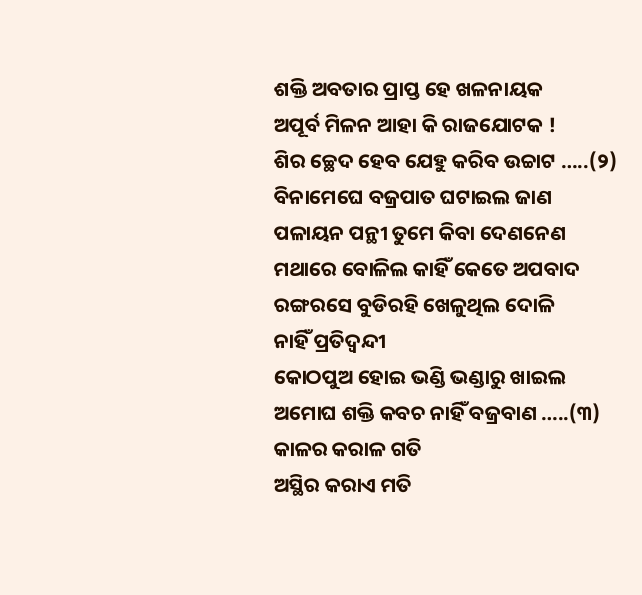ଶକ୍ତି ଅବତାର ପ୍ରାପ୍ତ ହେ ଖଳନାୟକ
ଅପୂର୍ବ ମିଳନ ଆହା କି ରାଜଯୋଟକ !
ଶିର ଚ୍ଛେଦ ହେବ ଯେହୁ କରିବ ଉଚ୍ଚାଟ …..(୨)
ବିନାମେଘେ ବଜ୍ରପାତ ଘଟାଇଲ ଜାଣ
ପଳାୟନ ପନ୍ଥୀ ତୁମେ କିବା ଦେଣନେଣ
ମଥାରେ ବୋଳିଲ କାହିଁ କେତେ ଅପବାଦ
ରଙ୍ଗରସେ ବୁଡିରହି ଖେଳୁଥିଲ ଦୋଳି
ନାହିଁ ପ୍ରତିଦ୍ୱନ୍ଦୀ
କୋଠପୁଅ ହୋଇ ଭଣ୍ଡି ଭଣ୍ଡାରୁ ଖାଇଲ
ଅମୋଘ ଶକ୍ତି କବଚ ନାହିଁ ବଜ୍ରବାଣ …..(୩)
କାଳର କରାଳ ଗତି
ଅସ୍ଥିର କରାଏ ମତି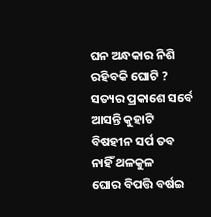ଘନ ଅନ୍ଧକାର ନିଶି ରହିବକି ଘୋଟି ?
ସତ୍ୟର ପ୍ରକାଶେ ସର୍ବେ ଆସନ୍ତି କୁହାଟି
ବିଷହୀନ ସର୍ପ ତବ ନାହିଁ ଥଳକୁଳ
ଘୋର ବିପତ୍ତି ବର୍ଷଇ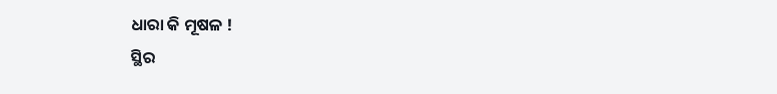ଧାରା କି ମୂଷଳ !
ସ୍ଥିର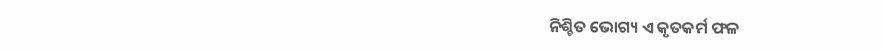ନିଶ୍ଚିତ ଭୋଗ୍ୟ ଏ କୃତକର୍ମ ଫଳ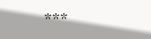***